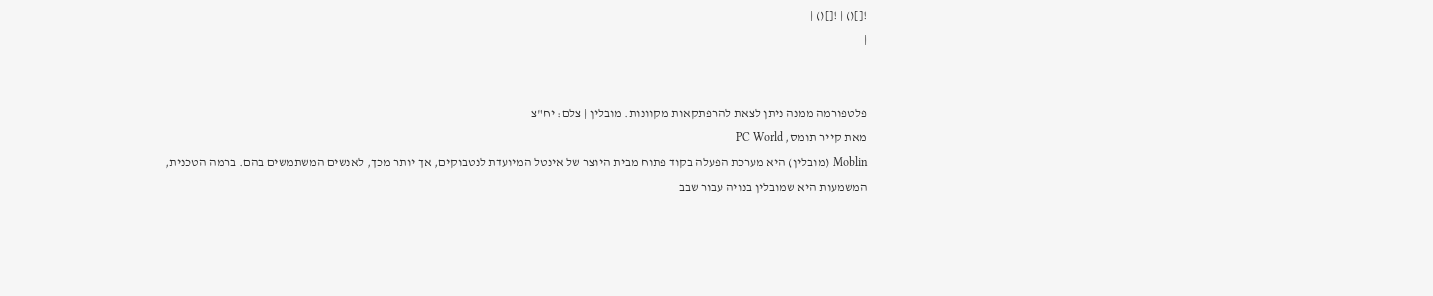![]() | ![]() |
|


פלטפורמה ממנה ניתן לצאת להרפתקאות מקוונות. מובלין | צלם: יח"צ
מאת קייר תומס, PC World
Moblin (מובלין) היא מערכת הפעלה בקוד פתוח מבית היוצר של אינטל המיועדת לנטבוקים, אך יותר מכך, לאנשים המשתמשים בהם. ברמה הטכנית, המשמעות היא שמובלין בנויה עבור שבב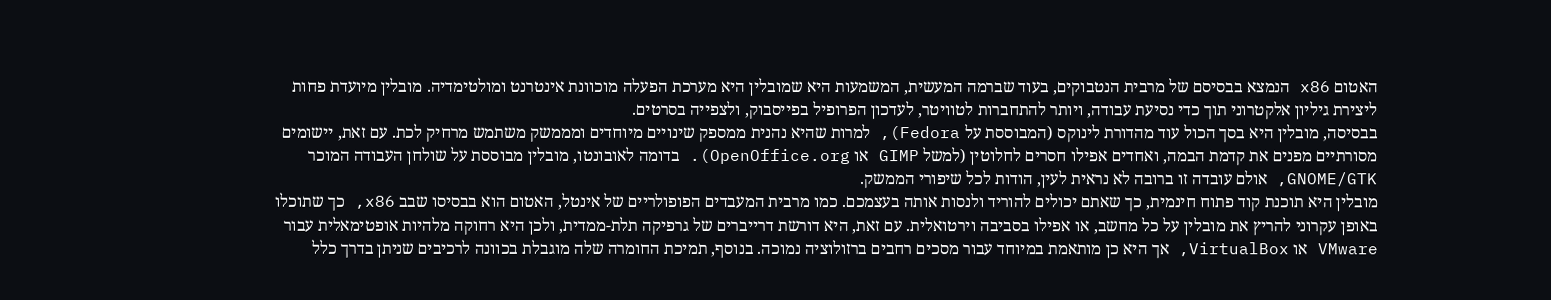האטום x86 הנמצא בבסיסם של מרבית הנטבוקים, בעוד שברמה המעשית, המשמעות היא שמובלין היא מערכת הפעלה מוכוונת אינטרנט ומולטימדיה. מובלין מיועדת פחות ליצירת גיליון אלקטרוני תוך כדי נסיעת עבודה, ויותר להתחברות לטוויטר, לעדכון הפרופיל בפייסבוק, ולצפייה בסרטים.
בבסיסה, מובלין היא בסך הכול עוד מהדורת לינוקס (המבוססת על Fedora), למרות שהיא נהנית ממספק שינויים מיוחדים ומממשק משתמש מרחיק לכת. עם זאת, יישומים מסורתיים מפנים את קדמת הבמה, ואחדים אפילו חסרים לחלוטין (למשל GIMP או OpenOffice.org). בדומה לאובונטו, מובלין מבוססת על שולחן העבודה המוכר GNOME/GTK, אולם עובדה זו ברובה לא נראית לעין, הודות לכל שיפורי הממשק.
מובלין היא תוכנת קוד פתוח חינמית, כך שאתם יכולים להוריד ולנסות אותה בעצמכם. כמו מרבית המעבדים הפופולריים של אינטל, האטום הוא בבסיסו שבב x86, כך שתוכלו באופן עקרוני להריץ את מובלין על כל מחשב, או אפילו בסביבה וירטואלית. עם זאת, היא דורשת דרייברים של גרפיקה תלת-ממדית, ולכן היא רחוקה מלהיות אופטימאלית עבור VMware או VirtualBox, אך היא כן מותאמת במיוחד עבור מסכים רחבים ברזולוציה נמוכה. בנוסף, תמיכת החומרה שלה מוגבלת בכוונה לרכיבים שניתן בדרך כלל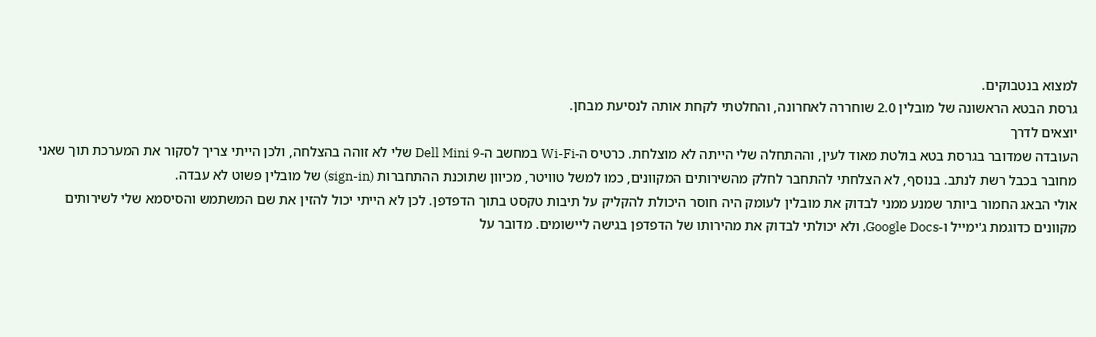למצוא בנטבוקים.
גרסת הבטא הראשונה של מובלין 2.0 שוחררה לאחרונה, והחלטתי לקחת אותה לנסיעת מבחן.
יוצאים לדרך
העובדה שמדובר בגרסת בטא בולטת מאוד לעין, וההתחלה שלי הייתה לא מוצלחת. כרטיס ה-Wi-Fi במחשב ה-Dell Mini 9 שלי לא זוהה בהצלחה, ולכן הייתי צריך לסקור את המערכת תוך שאני מחובר בכבל רשת לנתב. בנוסף, לא הצלחתי להתחבר לחלק מהשירותים המקוונים, כמו למשל טוויטר, מכיוון שתוכנת ההתחברות (sign-in) של מובלין פשוט לא עבדה.
אולי הבאג החמור ביותר שמנע ממני לבדוק את מובלין לעומק היה חוסר היכולת להקליק על תיבות טקסט בתוך הדפדפן. לכן לא הייתי יכול להזין את שם המשתמש והסיסמא שלי לשירותים מקוונים כדוגמת ג'ימייל ו-Google Docs, ולא יכולתי לבדוק את מהירותו של הדפדפן בגישה ליישומים. מדובר על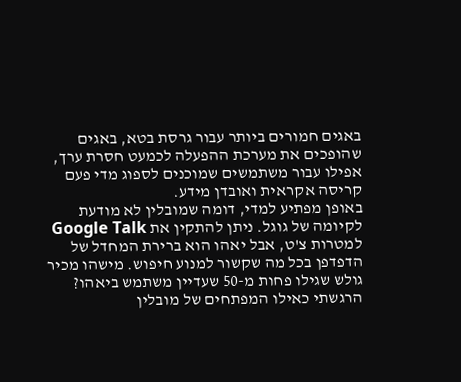באגים חמורים ביותר עבור גרסת בטא, באגים שהופכים את מערכת ההפעלה לכמעט חסרת ערך, אפילו עבור משתמשים שמוכנים לספוג מדי פעם קריסה אקראית ואובדן מידע.
באופן מפתיע למדי, דומה שמובלין לא מודעת לקיומה של גוגל. ניתן להתקין את Google Talk למטרות צ'ט, אבל יאהו הוא ברירת המחדל של הדפדפן בכל מה שקשור למנוע חיפוש. מישהו מכיר גולש שגילו פחות מ-50 שעדיין משתמש ביאהו? הרגשתי כאילו המפתחים של מובלין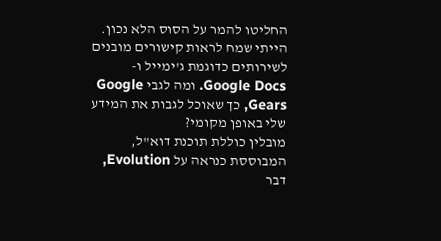החליטו להמר על הסוס הלא נכון. הייתי שמח לראות קישורים מובנים לשירותים כדוגמת ג'ימייל ו-Google Docs. ומה לגבי Google Gears, כך שאוכל לגבות את המידע שלי באופן מקומי?
מובלין כוללת תוכנת דוא"ל, המבוססת כנראה על Evolution, דבר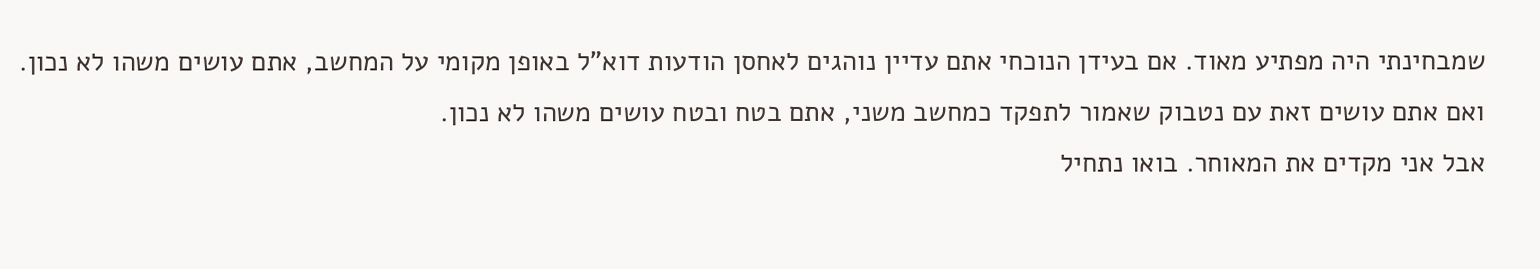שמבחינתי היה מפתיע מאוד. אם בעידן הנוכחי אתם עדיין נוהגים לאחסן הודעות דוא"ל באופן מקומי על המחשב, אתם עושים משהו לא נכון. ואם אתם עושים זאת עם נטבוק שאמור לתפקד כמחשב משני, אתם בטח ובטח עושים משהו לא נכון.
אבל אני מקדים את המאוחר. בואו נתחיל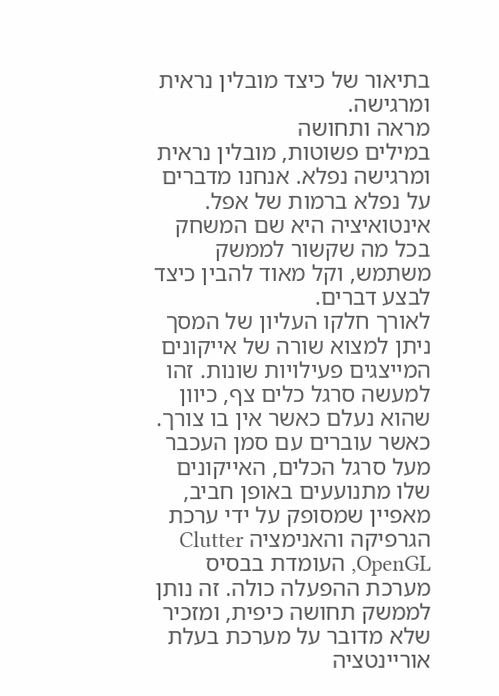בתיאור של כיצד מובלין נראית ומרגישה.
מראה ותחושה
במילים פשוטות, מובלין נראית ומרגישה נפלא. אנחנו מדברים על נפלא ברמות של אפל. אינטואיציה היא שם המשחק בכל מה שקשור לממשק משתמש, וקל מאוד להבין כיצד לבצע דברים.
לאורך חלקו העליון של המסך ניתן למצוא שורה של אייקונים המייצגים פעילויות שונות. זהו למעשה סרגל כלים צף, כיוון שהוא נעלם כאשר אין בו צורך. כאשר עוברים עם סמן העכבר מעל סרגל הכלים, האייקונים שלו מתנועעים באופן חביב, מאפיין שמסופק על ידי ערכת הגרפיקה והאנימציה Clutter OpenGL, העומדת בבסיס מערכת ההפעלה כולה. זה נותן לממשק תחושה כיפית, ומזכיר שלא מדובר על מערכת בעלת אוריינטציה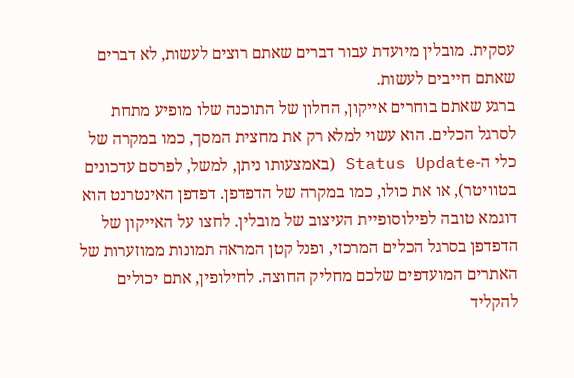עסקית. מובלין מיועדת עבור דברים שאתם רוצים לעשות, לא דברים שאתם חייבים לעשות.
ברגע שאתם בוחרים אייקון, החלון של התוכנה שלו מופיע מתחת לסרגל הכלים. הוא עשוי למלא רק את מחצית המסך, כמו במקרה של כלי ה-Status Update (באמצעותו ניתן, למשל, לפרסם עדכונים בטוויטר), או את כולו, כמו במקרה של הדפדפן. דפדפן האינטרנט הוא דוגמא טובה לפילוסופיית העיצוב של מובלין. לחצו על האייקון של הדפדפן בסרגל הכלים המרכזי, ופנל קטן המראה תמונות ממוזערות של האתרים המועדפים שלכם מחליק החוצה. לחילופין, אתם יכולים להקליד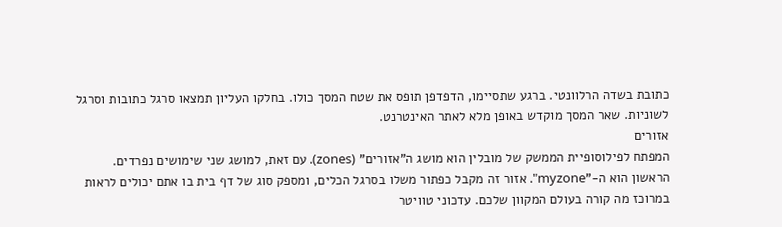כתובת בשדה הרלוונטי. ברגע שתסיימו, הדפדפן תופס את שטח המסך כולו. בחלקו העליון תמצאו סרגל כתובות וסרגל לשוניות. שאר המסך מוקדש באופן מלא לאתר האינטרנט.
אזורים
המפתח לפילוסופיית הממשק של מובלין הוא מושג ה"אזורים" (zones). עם זאת, למושג שני שימושים נפרדים. הראשון הוא ה-"myzone". אזור זה מקבל כפתור משלו בסרגל הכלים, ומספק סוג של דף בית בו אתם יכולים לראות במרוכז מה קורה בעולם המקוון שלכם. עדכוני טוויטר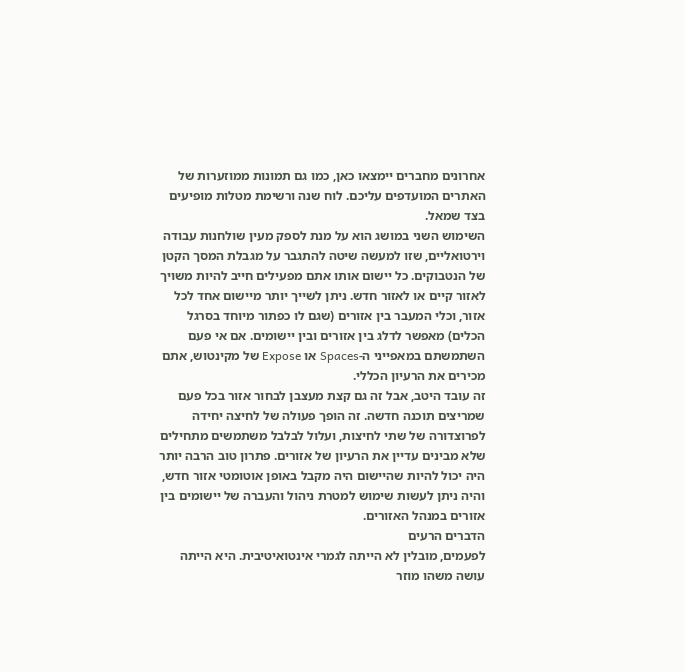אחרונים מחברים יימצאו כאן, כמו גם תמונות ממוזערות של האתרים המועדפים עליכם. לוח שנה ורשימת מטלות מופיעים בצד שמאל.
השימוש השני במושג הוא על מנת לספק מעין שולחנות עבודה וירטואליים, שזו למעשה שיטה להתגבר על מגבלת המסך הקטן של הנטבוקים. כל יישום אותו אתם מפעילים חייב להיות משויך לאזור קיים או לאזור חדש. ניתן לשייך יותר מיישום אחד לכל אזור, וכלי המעבר בין אזורים (שגם לו כפתור מיוחד בסרגל הכלים) מאפשר לדלג בין אזורים ובין יישומים. אם אי פעם השתמשתם במאפייני ה-Spaces או Expose של מקינטוש, אתם מכירים את הרעיון הכללי.
זה עובד היטב, אבל זה גם קצת מעצבן לבחור אזור בכל פעם שמריצים תוכנה חדשה. זה הופך פעולה של לחיצה יחידה לפרוצדורה של שתי לחיצות, ועלול לבלבל משתמשים מתחילים שלא מבינים עדיין את הרעיון של אזורים. פתרון טוב הרבה יותר היה יכול להיות שהיישום היה מקבל באופן אוטומטי אזור חדש, והיה ניתן לעשות שימוש למטרת ניהול והעברה של יישומים בין אזורים במנהל האזורים.
הדברים הרעים
לפעמים, מובלין לא הייתה לגמרי אינטואיטיבית. היא הייתה עושה משהו מוזר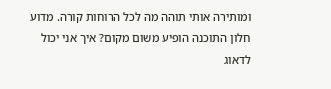ומותירה אותי תוהה מה לכל הרוחות קורה. מדוע חלון התוכנה הופיע משום מקום? איך אני יכול לדאוג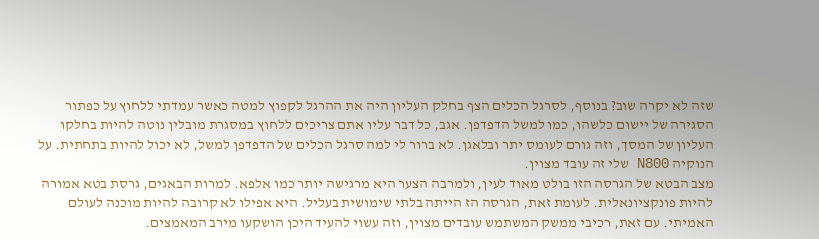שזה לא יקרה שוב? בנוסף, לסרגל הכלים הצף בחלק העליון היה את ההרגל לקפוץ למטה כאשר עמדתי ללחוץ על כפתור הסגירה של יישום כלשהו, כמו למשל הדפדפן. אגב, כל דבר עליו אתם צריכים ללחוץ במסגרת מובלין נוטה להיות בחלקו העליון של המסך, וזה גורם לעומס יתר ובלאגן. לא ברור לי למה סרגל הכלים של הדפדפן למשל, לא יכול להיות בתחתית. על הנוקיה N800 שלי זה עובד מצוין.
מצב הבטא של הגרסה הזו בולט מאוד לעין, ולמרבה הצער היא מרגישה יותר כמו אלפא. למרות הבאגים, גרסת בטא אמורה להיות פונקציונאלית. לעומת זאת, הגרסה הז הייתה בלתי שימושית בעליל. היא אפילו לא קרובה להיות מוכנה לעולם האמיתי. עם זאת, רכיבי ממשק המשתמש עובדים מצוין, וזה עשוי להעיד היכן הושקעו מירב המאמצים.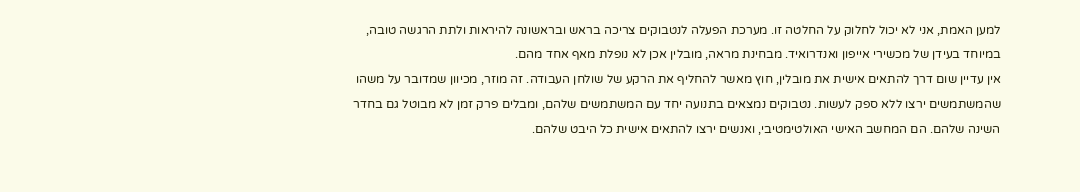למען האמת, אני לא יכול לחלוק על החלטה זו. מערכת הפעלה לנטבוקים צריכה בראש ובראשונה להיראות ולתת הרגשה טובה, במיוחד בעידן של מכשירי אייפון ואנדרואיד. מבחינת מראה, מובלין אכן לא נופלת מאף אחד מהם.
אין עדיין שום דרך להתאים אישית את מובלין, חוץ מאשר להחליף את הרקע של שולחן העבודה. זה מוזר, מכיוון שמדובר על משהו שהמשתמשים ירצו ללא ספק לעשות. נטבוקים נמצאים בתנועה יחד עם המשתמשים שלהם, ומבלים פרק זמן לא מבוטל גם בחדר השינה שלהם. הם המחשב האישי האולטימטיבי, ואנשים ירצו להתאים אישית כל היבט שלהם.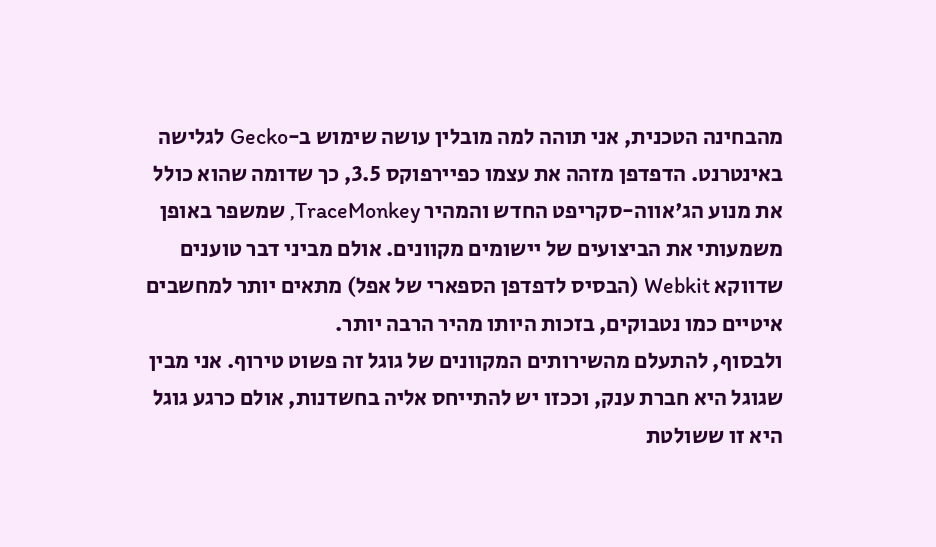מהבחינה הטכנית, אני תוהה למה מובלין עושה שימוש ב-Gecko לגלישה באינטרנט. הדפדפן מזהה את עצמו כפיירפוקס 3.5, כך שדומה שהוא כולל את מנוע הג'אווה-סקריפט החדש והמהיר TraceMonkey, שמשפר באופן משמעותי את הביצועים של יישומים מקוונים. אולם מביני דבר טוענים שדווקא Webkit (הבסיס לדפדפן הספארי של אפל) מתאים יותר למחשבים איטיים כמו נטבוקים, בזכות היותו מהיר הרבה יותר.
ולבסוף, להתעלם מהשירותים המקוונים של גוגל זה פשוט טירוף. אני מבין שגוגל היא חברת ענק, וככזו יש להתייחס אליה בחשדנות, אולם כרגע גוגל היא זו ששולטת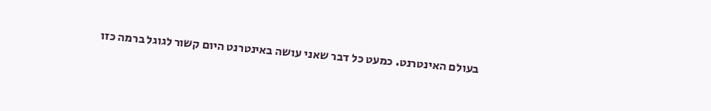בעולם האינטרנט. כמעט כל דבר שאני עושה באינטרנט היום קשור לגוגל ברמה כזו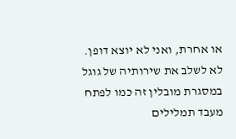או אחרת, ואני לא יוצא דופן. לא לשלב את שירותיה של גוגל במסגרת מובלין זה כמו לפתח מעבד תמלילים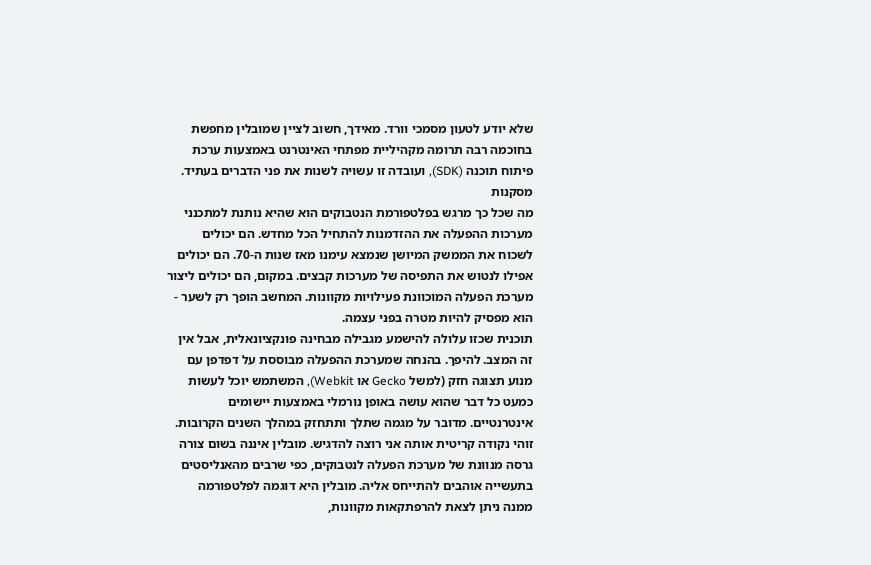שלא יודע לטעון מסמכי וורד. מאידך, חשוב לציין שמובלין מחפשת בחוכמה רבה תרומה מקהיליית מפתחי האינטרנט באמצעות ערכת פיתוח תוכנה (SDK), ועובדה זו עשויה לשנות את פני הדברים בעתיד.
מסקנות
מה שכל כך מרגש בפלטפורמת הנטבוקים הוא שהיא נותנת למתכנני מערכות ההפעלה את ההזדמנות להתחיל הכל מחדש. הם יכולים לשכוח את הממשק המיושן שנמצא עימנו מאז שנות ה-70. הם יכולים אפילו לנטוש את התפיסה של מערכות קבצים. במקום, הם יכולים ליצור מערכת הפעלה המוכוונת פעילויות מקוונות. המחשב הופך רק לשער - הוא מפסיק להיות מטרה בפני עצמה.
תוכנית שכזו עלולה להישמע מגבילה מבחינה פונקציונאלית, אבל אין זה המצב. להיפך. בהנחה שמערכת ההפעלה מבוססת על דפדפן עם מנוע תצוגה חזק (למשל Gecko או Webkit), המשתמש יוכל לעשות כמעט כל דבר שהוא עושה באופן נורמלי באמצעות יישומים אינטרנטיים. מדובר על מגמה שתלך ותתחזק במהלך השנים הקרובות.
זוהי נקודה קריטית אותה אני רוצה להדגיש. מובלין איננה בשום צורה גרסה מנוונת של מערכת הפעלה לנטבוקים, כפי שרבים מהאנליסטים בתעשייה אוהבים להתייחס אליה. מובלין היא דוגמה לפלטפורמה ממנה ניתן לצאת להרפתקאות מקוונות,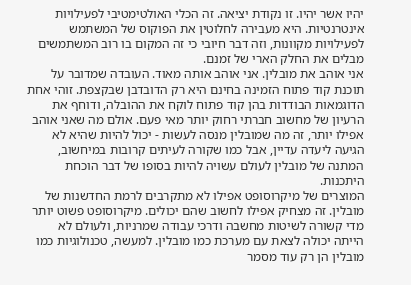יהיו אשר יהיו. זו נקודת יציאה. זה הכלי האולטימטיבי לפעילויות אינטרנטיות. היא מעבירה לחלוטין את הפוקוס של המשתמש לפעילויות מקוונות, וזה דבר חיובי כי זה המקום בו רוב המשתמשים מבלים את החלק הארי של זמנם.
אני אוהב את מובלין. אני אוהב אותה מאוד. העובדה שמדובר על תוכנת קוד פתוח הזמינה בחינם היא רק הדובדבן שבקצפת. זוהי אחת הדוגמאות הבודדות בהן קוד פתוח לוקח את ההובלה, ודוחף את הרעיון של מחשוב חברתי רחוק יותר מאי פעם. אולם מה שאני אוהב אפילו יותר, זה מה שמובלין מנסה לעשות - יכול להיות שהיא לא הגיעה ליעדה עדיין, אבל כמו שקורה לעיתים קרובות במיחשוב, המתנה של מובלין לעולם עשויה להיות בסופו של דבר הוכחת היתכנות.
המוצרים של מיקרוסופט אפילו לא מתקרבים לרמת החדשנות של מובלין. זה מצחיק אפילו לחשוב שהם יכולים. מיקרוסופט פשוט יותר מדי קשורה לשיטות מחשבה ודרכי עבודה שמרניות, ולעולם לא הייתה יכולה לצאת עם מערכת כמו מובלין. למעשה, טכנולוגיות כמו מובלין הן רק עוד מסמר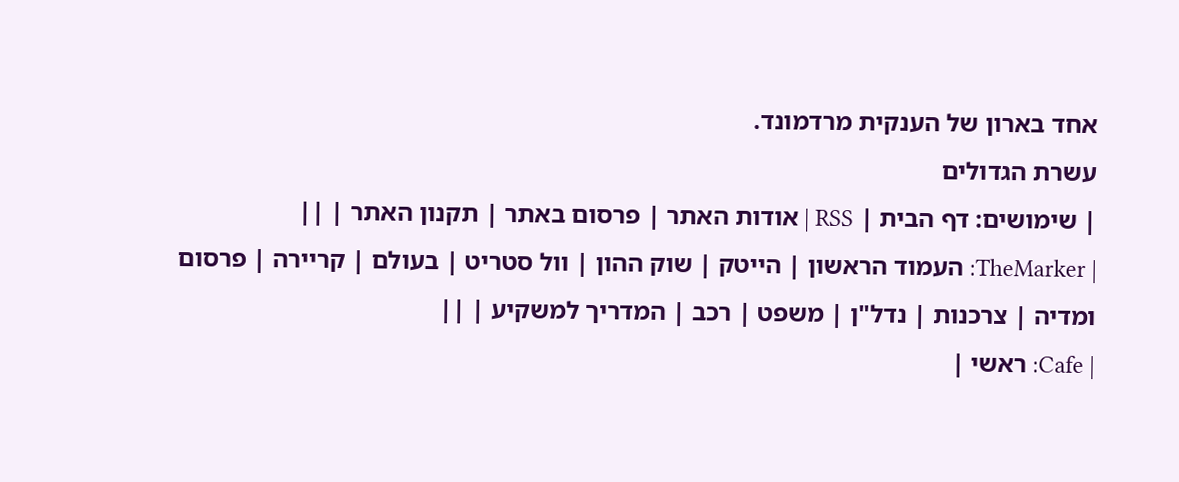אחד בארון של הענקית מרדמונד.
עשרת הגדולים
| שימושים: דף הבית | RSS | אודות האתר | פרסום באתר | תקנון האתר | ||
| TheMarker: העמוד הראשון | הייטק | שוק ההון | וול סטריט | בעולם | קריירה | פרסום ומדיה | צרכנות | נדל"ן | משפט | רכב | המדריך למשקיע | ||
| Cafe: ראשי |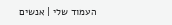העמוד שלי | אנשים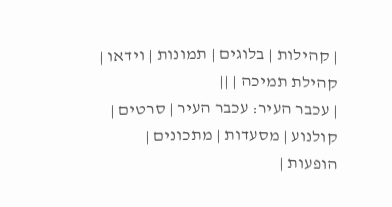| קהילות | בלוגים | תמונות | וידאו | קהילת תמיכה | ||
| עכבר העיר: עכבר העיר | סרטים | קולנוע | מסעדות | מתכונים | הופעות |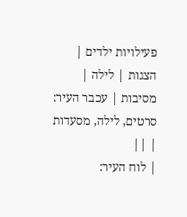פעילויות ילדים | הצגות | לילה | מסיבות | עכבר העיר: סרטים, לילה, מסעדות | ||
| לוח העיר: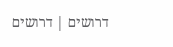דרושים | דרושים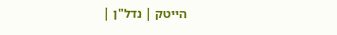הייטק | נדל"ן |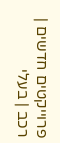פרוייקטים חדשים | רכב | בעלי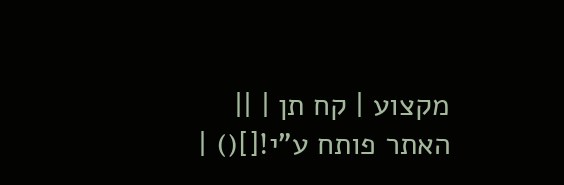מקצוע | קח תן | ||
האתר פותח ע"י![]() |